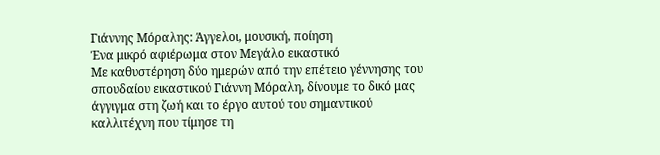Γιάννης Μόραλης: Άγγελοι, μουσική, ποίηση
Ένα μικρό αφιέρωμα στον Μεγάλο εικαστικό
Με καθυστέρηση δύο ημερών από την επέτειο γέννησης του σπουδαίου εικαστικού Γιάννη Μόραλη, δίνουμε το δικό μας άγγιγμα στη ζωή και το έργο αυτού του σημαντικού καλλιτέχνη που τίμησε τη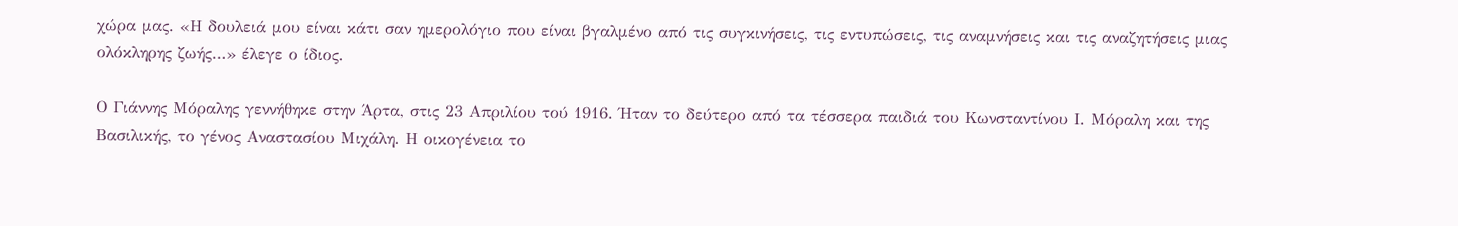χώρα μας. «Η δουλειά μου είναι κάτι σαν ημερολόγιο που είναι βγαλμένο από τις συγκινήσεις, τις εντυπώσεις, τις αναμνήσεις και τις αναζητήσεις μιας ολόκληρης ζωής…» έλεγε ο ίδιος.

Ο Γιάννης Μόραλης γεννήθηκε στην Άρτα, στις 23 Απριλίου τού 1916. Ήταν το δεύτερο από τα τέσσερα παιδιά του Κωνσταντίνου Ι. Μόραλη και της Βασιλικής, το γένος Αναστασίου Μιχάλη. Η οικογένεια το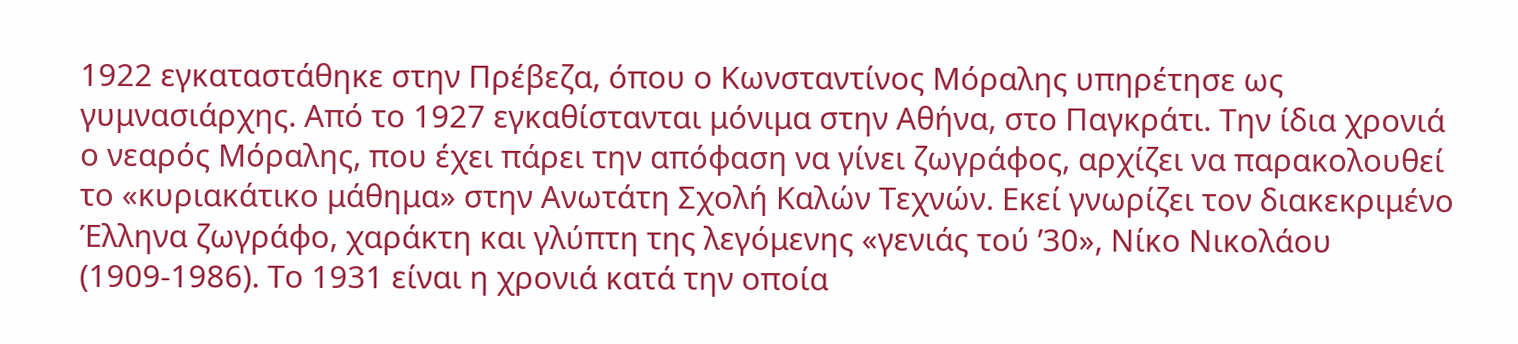1922 εγκαταστάθηκε στην Πρέβεζα, όπου ο Κωνσταντίνος Μόραλης υπηρέτησε ως γυμνασιάρχης. Από το 1927 εγκαθίστανται μόνιμα στην Αθήνα, στο Παγκράτι. Την ίδια χρονιά ο νεαρός Μόραλης, που έχει πάρει την απόφαση να γίνει ζωγράφος, αρχίζει να παρακολουθεί το «κυριακάτικο μάθημα» στην Ανωτάτη Σχολή Καλών Τεχνών. Εκεί γνωρίζει τον διακεκριμένο Έλληνα ζωγράφο, χαράκτη και γλύπτη της λεγόμενης «γενιάς τού ’30», Νίκο Νικολάου (1909-1986). Το 1931 είναι η χρονιά κατά την οποία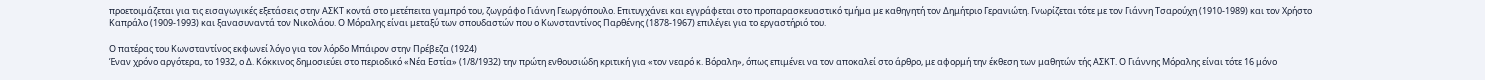προετοιμάζεται για τις εισαγωγικές εξετάσεις στην ΑΣΚΤ κοντά στο μετέπειτα γαμπρό του, ζωγράφο Γιάννη Γεωργόπουλο. Επιτυγχάνει και εγγράφεται στο προπαρασκευαστικό τμήμα με καθηγητή τον Δημήτριο Γερανιώτη. Γνωρίζεται τότε με τον Γιάννη Τσαρούχη (1910-1989) και τον Χρήστο Καπράλο (1909-1993) και ξανασυναντά τον Νικολάου. Ο Μόραλης είναι μεταξύ των σπουδαστών που ο Κωνσταντίνος Παρθένης (1878-1967) επιλέγει για το εργαστήριό του.

Ο πατέρας του Κωνσταντίνος εκφωνεί λόγο για τον λόρδο Μπάιρον στην Πρέβεζα (1924)
Έναν χρόνο αργότερα, το 1932, ο Δ. Κόκκινος δημοσιεύει στο περιοδικό «Νέα Εστία» (1/8/1932) την πρώτη ενθουσιώδη κριτική για «τον νεαρό κ. Βόραλη», όπως επιμένει να τον αποκαλεί στο άρθρο, με αφορμή την έκθεση των μαθητών τής ΑΣΚΤ. Ο Γιάννης Μόραλης είναι τότε 16 μόνο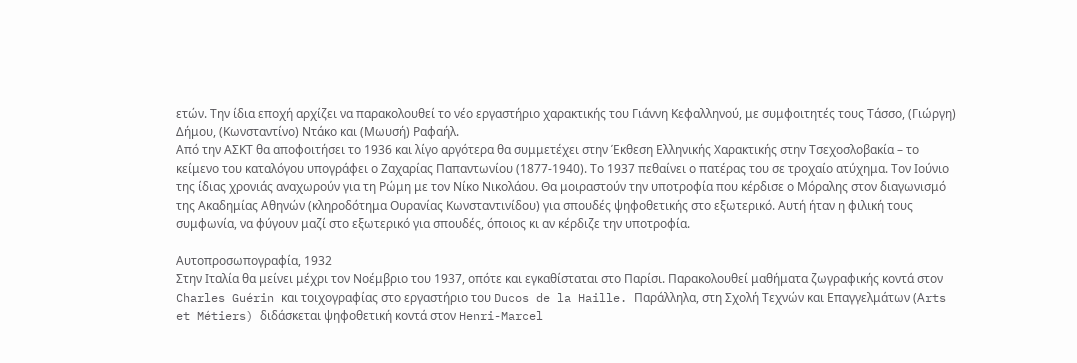ετών. Την ίδια εποχή αρχίζει να παρακολουθεί το νέο εργαστήριο χαρακτικής του Γιάννη Κεφαλληνού, με συμφοιτητές τους Τάσσο, (Γιώργη) Δήμου, (Κωνσταντίνο) Ντάκο και (Μωυσή) Ραφαήλ.
Από την ΑΣΚΤ θα αποφοιτήσει το 1936 και λίγο αργότερα θα συμμετέχει στην Έκθεση Ελληνικής Χαρακτικής στην Τσεχοσλοβακία – το κείμενο του καταλόγου υπογράφει ο Ζαχαρίας Παπαντωνίου (1877-1940). Το 1937 πεθαίνει ο πατέρας του σε τροχαίο ατύχημα. Τον Ιούνιο της ίδιας χρονιάς αναχωρούν για τη Ρώμη με τον Νίκο Νικολάου. Θα μοιραστούν την υποτροφία που κέρδισε ο Μόραλης στον διαγωνισμό της Ακαδημίας Αθηνών (κληροδότημα Ουρανίας Κωνσταντινίδου) για σπουδές ψηφοθετικής στο εξωτερικό. Αυτή ήταν η φιλική τους συμφωνία, να φύγουν μαζί στο εξωτερικό για σπουδές, όποιος κι αν κέρδιζε την υποτροφία.

Αυτοπροσωπογραφία, 1932
Στην Ιταλία θα μείνει μέχρι τον Νοέμβριο του 1937, οπότε και εγκαθίσταται στο Παρίσι. Παρακολουθεί μαθήματα ζωγραφικής κοντά στον Charles Guérin και τοιχογραφίας στο εργαστήριο του Ducos de la Haille. Παράλληλα, στη Σχολή Τεχνών και Επαγγελμάτων (Αrts et Métiers) διδάσκεται ψηφοθετική κοντά στον Henri-Marcel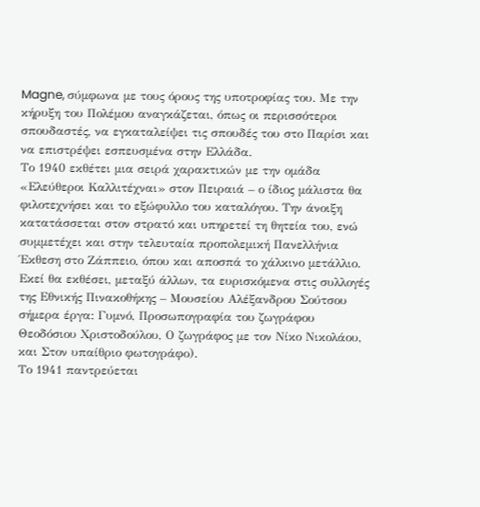Magne, σύμφωνα με τους όρους της υποτροφίας του. Με την κήρυξη του Πολέμου αναγκάζεται, όπως οι περισσότεροι σπουδαστές, να εγκαταλείψει τις σπουδές του στο Παρίσι και να επιστρέψει εσπευσμένα στην Ελλάδα.
Το 1940 εκθέτει μια σειρά χαρακτικών με την ομάδα «Ελεύθεροι Καλλιτέχναι» στον Πειραιά – ο ίδιος μάλιστα θα φιλοτεχνήσει και το εξώφυλλο του καταλόγου. Την άνοιξη κατατάσσεται στον στρατό και υπηρετεί τη θητεία του, ενώ συμμετέχει και στην τελευταία προπολεμική Πανελλήνια Έκθεση στο Ζάππειο, όπου και αποσπά το χάλκινο μετάλλιο. Εκεί θα εκθέσει, μεταξύ άλλων, τα ευρισκόμενα στις συλλογές της Εθνικής Πινακοθήκης – Μουσείου Αλέξανδρου Σούτσου σήμερα έργα: Γυμνό, Προσωπογραφία του ζωγράφου Θεοδόσιου Χριστοδούλου, Ο ζωγράφος με τον Νίκο Νικολάου, και Στον υπαίθριο φωτογράφο).
Το 1941 παντρεύεται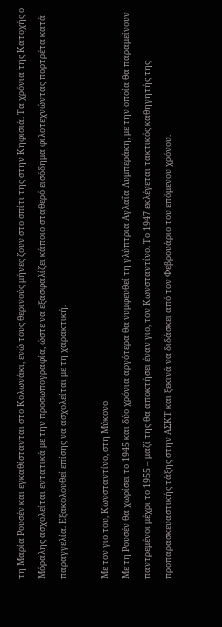τη Μαρία Ρουσέν και εγκαθίστανται στο Κολωνάκι, ενώ τους θερινούς μήνες ζουν στο σπίτι της στην Κηφισιά. Τα χρόνια της Κατοχής ο Μόραλης ασχολείται εντατικά με την προσωπογραφία, ώστε να εξασφαλίζει κάποιο σταθερό εισόδημα φιλοτεχνώντας πορτρέτα κατά παραγγελία. Εξακολουθεί επίσης να ασχολείται με τη χαρακτική.

Με τον γιο του, Κωνσταντίνο, στη Μύκονο
Με τη Ρουσέν θα χωρίσει το 1945 και δύο χρόνια αργότερα θα νυμφευθεί τη γλύπτρια Αγλαΐα Λυμπεράκη, με την οποία θα παραμείνουν παντρεμένοι μέχρι το 1955 – μαζί της θα αποκτήσει έναν γιο, τον Κωνσταντίνο. Το 1947 εκλέγεται τακτικός καθηγητής της προπαρασκευαστικής τάξης στην ΑΣΚΤ και ξεκινά να διδάσκει από τον Φεβρουάριο του επόμενου χρόνου.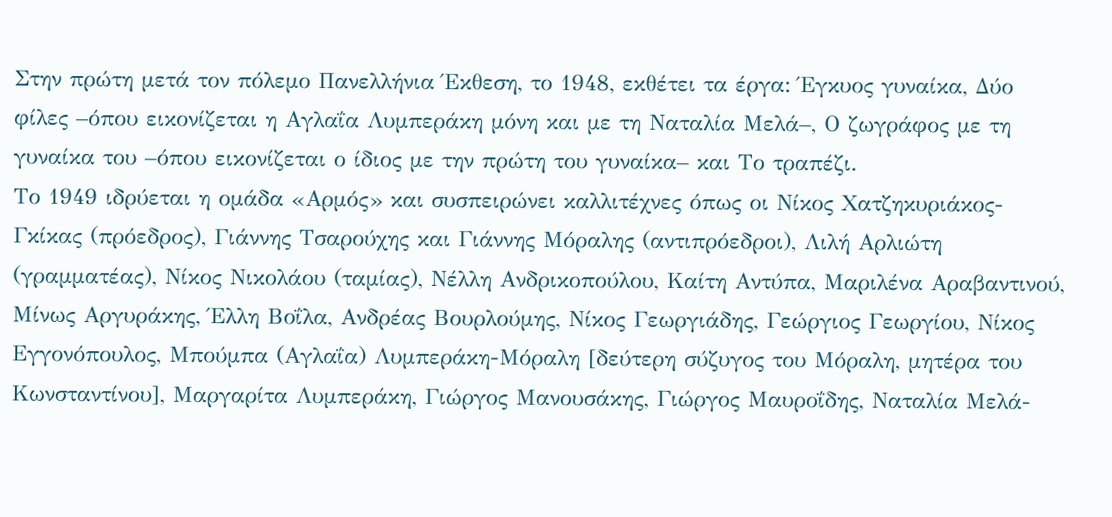Στην πρώτη μετά τον πόλεμο Πανελλήνια Έκθεση, το 1948, εκθέτει τα έργα: Έγκυος γυναίκα, Δύο φίλες –όπου εικονίζεται η Αγλαΐα Λυμπεράκη μόνη και με τη Ναταλία Μελά–, Ο ζωγράφος με τη γυναίκα του –όπου εικονίζεται ο ίδιος με την πρώτη του γυναίκα– και Το τραπέζι.
Το 1949 ιδρύεται η ομάδα «Αρμός» και συσπειρώνει καλλιτέχνες όπως οι Νίκος Χατζηκυριάκος-Γκίκας (πρόεδρος), Γιάννης Τσαρούχης και Γιάννης Μόραλης (αντιπρόεδροι), Λιλή Αρλιώτη (γραμματέας), Νίκος Νικολάου (ταμίας), Νέλλη Ανδρικοπούλου, Καίτη Αντύπα, Μαριλένα Αραβαντινού, Μίνως Αργυράκης, Έλλη Βοΐλα, Ανδρέας Βουρλούμης, Νίκος Γεωργιάδης, Γεώργιος Γεωργίου, Νίκος Εγγονόπουλος, Μπούμπα (Αγλαΐα) Λυμπεράκη-Μόραλη [δεύτερη σύζυγος του Μόραλη, μητέρα του Κωνσταντίνου], Μαργαρίτα Λυμπεράκη, Γιώργος Μανουσάκης, Γιώργος Μαυροΐδης, Ναταλία Μελά-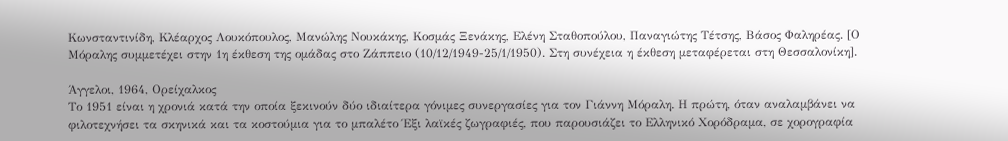Κωνσταντινίδη, Κλέαρχος Λουκόπουλος, Μανώλης Νουκάκης, Κοσμάς Ξενάκης, Ελένη Σταθοπούλου, Παναγιώτης Τέτσης, Βάσος Φαληρέας. [Ο Μόραλης συμμετέχει στην 1η έκθεση της ομάδας στο Ζάππειο (10/12/1949-25/1/1950). Στη συνέχεια η έκθεση μεταφέρεται στη Θεσσαλονίκη].

Άγγελοι, 1964, Ορείχαλκος
Το 1951 είναι η χρονιά κατά την οποία ξεκινούν δύο ιδιαίτερα γόνιμες συνεργασίες για τον Γιάννη Μόραλη. Η πρώτη, όταν αναλαμβάνει να φιλοτεχνήσει τα σκηνικά και τα κοστούμια για το μπαλέτο Έξι λαϊκές ζωγραφιές, που παρουσιάζει το Ελληνικό Χορόδραμα, σε χορογραφία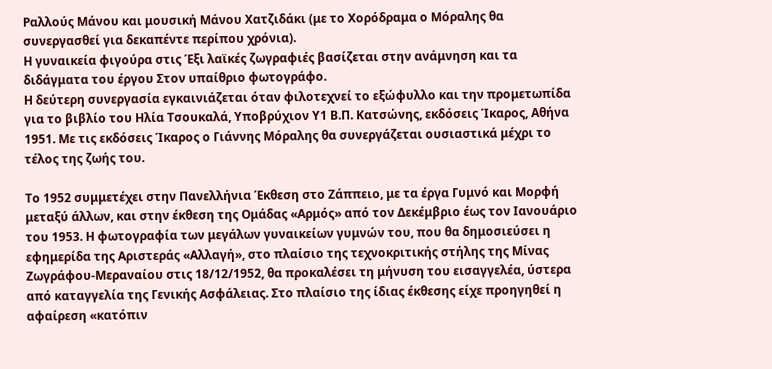Ραλλούς Μάνου και μουσική Μάνου Χατζιδάκι (με το Χορόδραμα ο Μόραλης θα συνεργασθεί για δεκαπέντε περίπου χρόνια).
Η γυναικεία φιγούρα στις Έξι λαϊκές ζωγραφιές βασίζεται στην ανάμνηση και τα διδάγματα του έργου Στον υπαίθριο φωτογράφο.
Η δεύτερη συνεργασία εγκαινιάζεται όταν φιλοτεχνεί το εξώφυλλο και την προμετωπίδα για το βιβλίο του Ηλία Τσουκαλά, Υποβρύχιον Υ1 Β.Π. Κατσώνης, εκδόσεις Ίκαρος, Αθήνα 1951. Με τις εκδόσεις Ίκαρος ο Γιάννης Μόραλης θα συνεργάζεται ουσιαστικά μέχρι το τέλος της ζωής του.

Τo 1952 συμμετέχει στην Πανελλήνια Έκθεση στο Ζάππειο, με τα έργα Γυμνό και Μορφή μεταξύ άλλων, και στην έκθεση της Ομάδας «Αρμός» από τον Δεκέμβριο έως τον Ιανουάριο του 1953. Η φωτογραφία των μεγάλων γυναικείων γυμνών του, που θα δημοσιεύσει η εφημερίδα της Αριστεράς «Αλλαγή», στο πλαίσιο της τεχνοκριτικής στήλης της Μίνας Ζωγράφου-Μεραναίου στις 18/12/1952, θα προκαλέσει τη μήνυση του εισαγγελέα, ύστερα από καταγγελία της Γενικής Ασφάλειας. Στο πλαίσιο της ίδιας έκθεσης είχε προηγηθεί η αφαίρεση «κατόπιν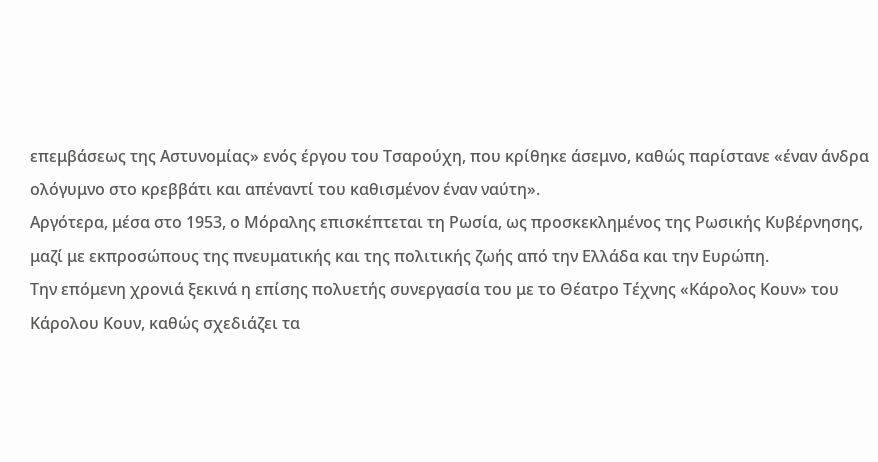επεμβάσεως της Αστυνομίας» ενός έργου του Τσαρούχη, που κρίθηκε άσεμνο, καθώς παρίστανε «έναν άνδρα ολόγυμνο στο κρεββάτι και απέναντί του καθισμένον έναν ναύτη».
Αργότερα, μέσα στο 1953, ο Μόραλης επισκέπτεται τη Ρωσία, ως προσκεκλημένος της Ρωσικής Κυβέρνησης, μαζί με εκπροσώπους της πνευματικής και της πολιτικής ζωής από την Ελλάδα και την Ευρώπη.
Την επόμενη χρονιά ξεκινά η επίσης πολυετής συνεργασία του με το Θέατρο Τέχνης «Κάρολος Κουν» του Κάρολου Κουν, καθώς σχεδιάζει τα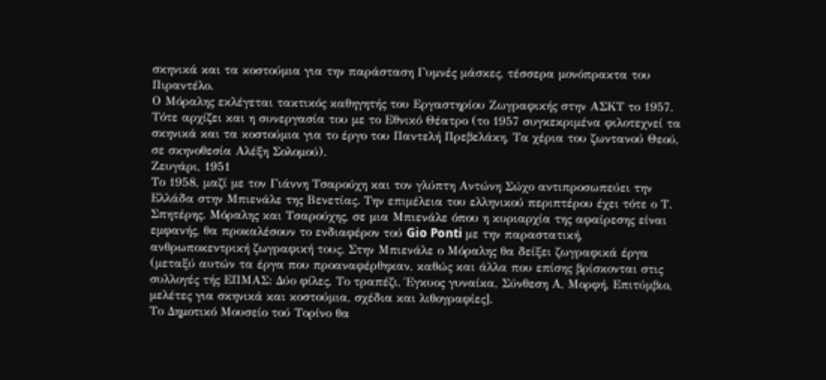σκηνικά και τα κοστούμια για την παράσταση Γυμνές μάσκες, τέσσερα μονόπρακτα του Πιραντέλο.
Ο Μόραλης εκλέγεται τακτικός καθηγητής του Εργαστηρίου Ζωγραφικής στην ΑΣΚΤ το 1957. Τότε αρχίζει και η συνεργασία του με το Εθνικό Θέατρο (το 1957 συγκεκριμένα φιλοτεχνεί τα σκηνικά και τα κοστούμια για το έργο του Παντελή Πρεβελάκη, Τα χέρια του ζωντανού Θεού, σε σκηνοθεσία Αλέξη Σολομού).
Ζευγάρι, 1951
Το 1958, μαζί με τον Γιάννη Τσαρούχη και τον γλύπτη Αντώνη Σώχο αντιπροσωπεύει την Ελλάδα στην Μπιενάλε της Βενετίας. Την επιμέλεια του ελληνικού περιπτέρου έχει τότε ο Τ. Σπητέρης. Μόραλης και Τσαρούχης, σε μια Μπιενάλε όπου η κυριαρχία της αφαίρεσης είναι εμφανής, θα προκαλέσουν το ενδιαφέρον τού Gio Ponti με την παραστατική, ανθρωποκεντρική ζωγραφική τους. Στην Μπιενάλε ο Μόραλης θα δείξει ζωγραφικά έργα (μεταξύ αυτών τα έργα που προαναφέρθηκαν, καθώς και άλλα που επίσης βρίσκονται στις συλλογές τής ΕΠΜΑΣ: Δύο φίλες, Το τραπέζι, Έγκυος γυναίκα, Σύνθεση Α, Μορφή, Επιτύμβιο, μελέτες για σκηνικά και κοστούμια, σχέδια και λιθογραφίες].
Το Δημοτικό Μουσείο τού Τορίνο θα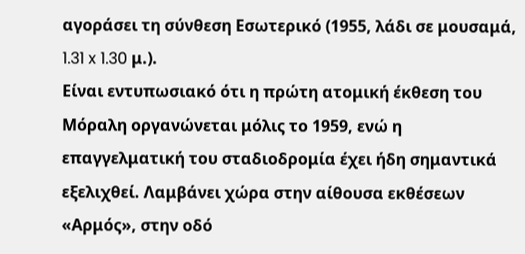αγοράσει τη σύνθεση Εσωτερικό (1955, λάδι σε μουσαμά, 1.31 x 1.30 μ.).
Είναι εντυπωσιακό ότι η πρώτη ατομική έκθεση του Μόραλη οργανώνεται μόλις το 1959, ενώ η επαγγελματική του σταδιοδρομία έχει ήδη σημαντικά εξελιχθεί. Λαμβάνει χώρα στην αίθουσα εκθέσεων «Αρμός», στην οδό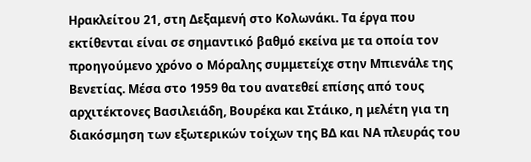Ηρακλείτου 21, στη Δεξαμενή στο Κολωνάκι. Τα έργα που εκτίθενται είναι σε σημαντικό βαθμό εκείνα με τα οποία τον προηγούμενο χρόνο ο Μόραλης συμμετείχε στην Μπιενάλε της Βενετίας. Μέσα στο 1959 θα του ανατεθεί επίσης από τους αρχιτέκτονες Βασιλειάδη, Βουρέκα και Στάικο, η μελέτη για τη διακόσμηση των εξωτερικών τοίχων της ΒΔ και ΝΑ πλευράς του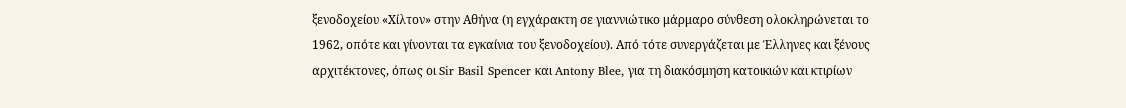ξενοδοχείου «Χίλτον» στην Αθήνα (η εγχάρακτη σε γιαννιώτικο μάρμαρο σύνθεση ολοκληρώνεται το 1962, οπότε και γίνονται τα εγκαίνια του ξενοδοχείου). Από τότε συνεργάζεται με Έλληνες και ξένους αρχιτέκτονες, όπως οι Sir Basil Spencer και Antony Blee, για τη διακόσμηση κατοικιών και κτιρίων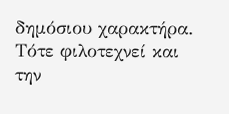δημόσιου χαρακτήρα. Τότε φιλοτεχνεί και την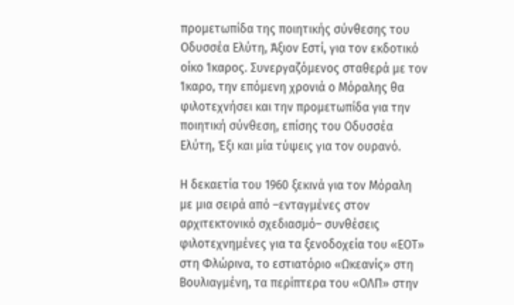προμετωπίδα της ποιητικής σύνθεσης του Οδυσσέα Ελύτη, Άξιον Εστί, για τον εκδοτικό οίκο Ίκαρος. Συνεργαζόμενος σταθερά με τον Ίκαρο, την επόμενη χρονιά ο Μόραλης θα φιλοτεχνήσει και την προμετωπίδα για την ποιητική σύνθεση, επίσης του Οδυσσέα Ελύτη, Έξι και μία τύψεις για τον ουρανό.

Η δεκαετία του 1960 ξεκινά για τον Μόραλη με μια σειρά από –ενταγμένες στον αρχιτεκτονικό σχεδιασμό– συνθέσεις φιλοτεχνημένες για τα ξενοδοχεία του «ΕΟΤ» στη Φλώρινα, το εστιατόριο «Ωκεανίς» στη Βουλιαγμένη, τα περίπτερα του «ΟΛΠ» στην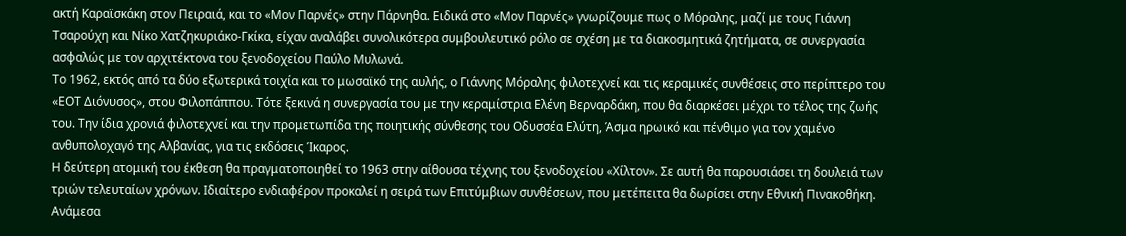ακτή Καραϊσκάκη στον Πειραιά, και το «Μον Παρνές» στην Πάρνηθα. Ειδικά στο «Μον Παρνές» γνωρίζουμε πως ο Μόραλης, μαζί με τους Γιάννη Τσαρούχη και Νίκο Χατζηκυριάκο-Γκίκα, είχαν αναλάβει συνολικότερα συμβουλευτικό ρόλο σε σχέση με τα διακοσμητικά ζητήματα, σε συνεργασία ασφαλώς με τον αρχιτέκτονα του ξενοδοχείου Παύλο Μυλωνά.
Το 1962, εκτός από τα δύο εξωτερικά τοιχία και το μωσαϊκό της αυλής, ο Γιάννης Μόραλης φιλοτεχνεί και τις κεραμικές συνθέσεις στο περίπτερο του «ΕΟΤ Διόνυσος», στου Φιλοπάππου. Τότε ξεκινά η συνεργασία του με την κεραμίστρια Ελένη Βερναρδάκη, που θα διαρκέσει μέχρι το τέλος της ζωής του. Την ίδια χρονιά φιλοτεχνεί και την προμετωπίδα της ποιητικής σύνθεσης του Οδυσσέα Ελύτη, Άσμα ηρωικό και πένθιμο για τον χαμένο ανθυπολοχαγό της Αλβανίας, για τις εκδόσεις Ίκαρος.
Η δεύτερη ατομική του έκθεση θα πραγματοποιηθεί το 1963 στην αίθουσα τέχνης του ξενοδοχείου «Χίλτον». Σε αυτή θα παρουσιάσει τη δουλειά των τριών τελευταίων χρόνων. Ιδιαίτερο ενδιαφέρον προκαλεί η σειρά των Επιτύμβιων συνθέσεων, που μετέπειτα θα δωρίσει στην Εθνική Πινακοθήκη. Ανάμεσα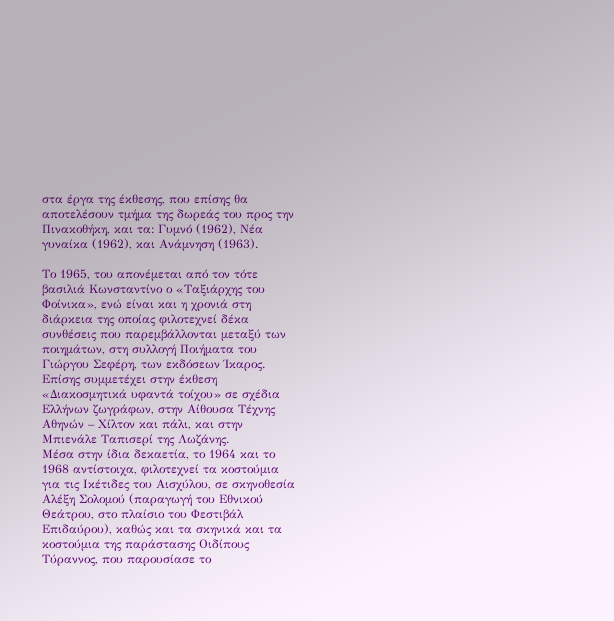στα έργα της έκθεσης, που επίσης θα αποτελέσουν τμήμα της δωρεάς του προς την Πινακοθήκη, και τα: Γυμνό (1962), Νέα γυναίκα (1962), και Ανάμνηση (1963).

Το 1965, του απονέμεται από τον τότε βασιλιά Κωνσταντίνο ο «Ταξιάρχης του Φοίνικα», ενώ είναι και η χρονιά στη διάρκεια της οποίας φιλοτεχνεί δέκα συνθέσεις που παρεμβάλλονται μεταξύ των ποιημάτων, στη συλλογή Ποιήματα του Γιώργου Σεφέρη, των εκδόσεων Ίκαρος. Επίσης συμμετέχει στην έκθεση «Διακοσμητικά υφαντά τοίχου» σε σχέδια Ελλήνων ζωγράφων, στην Αίθουσα Τέχνης Αθηνών – Χίλτον και πάλι, και στην Μπιενάλε Ταπισερί της Λωζάνης.
Μέσα στην ίδια δεκαετία, το 1964 και το 1968 αντίστοιχα, φιλοτεχνεί τα κοστούμια για τις Ικέτιδες του Αισχύλου, σε σκηνοθεσία Αλέξη Σολομού (παραγωγή του Εθνικού Θεάτρου, στο πλαίσιο του Φεστιβάλ Επιδαύρου), καθώς και τα σκηνικά και τα κοστούμια της παράστασης Οιδίπους Τύραννος, που παρουσίασε το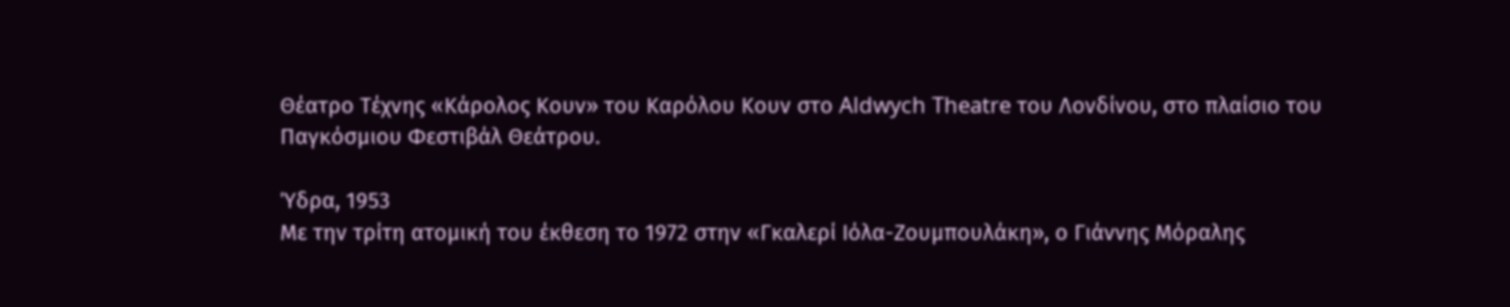Θέατρο Τέχνης «Κάρολος Κουν» του Καρόλου Κουν στο Aldwych Theatre του Λονδίνου, στο πλαίσιο του Παγκόσμιου Φεστιβάλ Θεάτρου.

Ύδρα, 1953
Με την τρίτη ατομική του έκθεση το 1972 στην «Γκαλερί Ιόλα-Ζουμπουλάκη», ο Γιάννης Μόραλης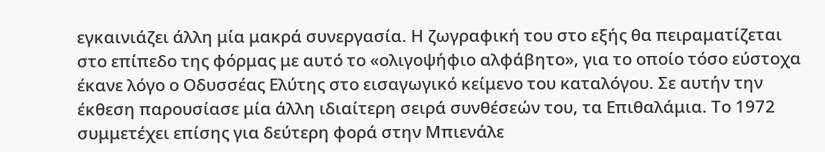εγκαινιάζει άλλη μία μακρά συνεργασία. Η ζωγραφική του στο εξής θα πειραματίζεται στο επίπεδο της φόρμας με αυτό το «ολιγοψήφιο αλφάβητο», για το οποίο τόσο εύστοχα έκανε λόγο ο Οδυσσέας Ελύτης στο εισαγωγικό κείμενο του καταλόγου. Σε αυτήν την έκθεση παρουσίασε μία άλλη ιδιαίτερη σειρά συνθέσεών του, τα Επιθαλάμια. Το 1972 συμμετέχει επίσης για δεύτερη φορά στην Μπιενάλε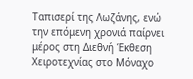Ταπισερί της Λωζάνης, ενώ την επόμενη χρονιά παίρνει μέρος στη Διεθνή Έκθεση Χειροτεχνίας στο Μόναχο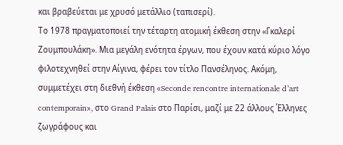και βραβεύεται με χρυσό μετάλλιο (ταπισερί).
Το 1978 πραγματοποιεί την τέταρτη ατομική έκθεση στην «Γκαλερί Ζουμπουλάκη». Μια μεγάλη ενότητα έργων, που έχουν κατά κύριο λόγο φιλοτεχνηθεί στην Αίγινα, φέρει τον τίτλο Πανσέληνος. Ακόμη, συμμετέχει στη διεθνή έκθεση «Seconde rencontre internationale d’art contemporain», στο Grand Palais στο Παρίσι, μαζί με 22 άλλους Έλληνες ζωγράφους και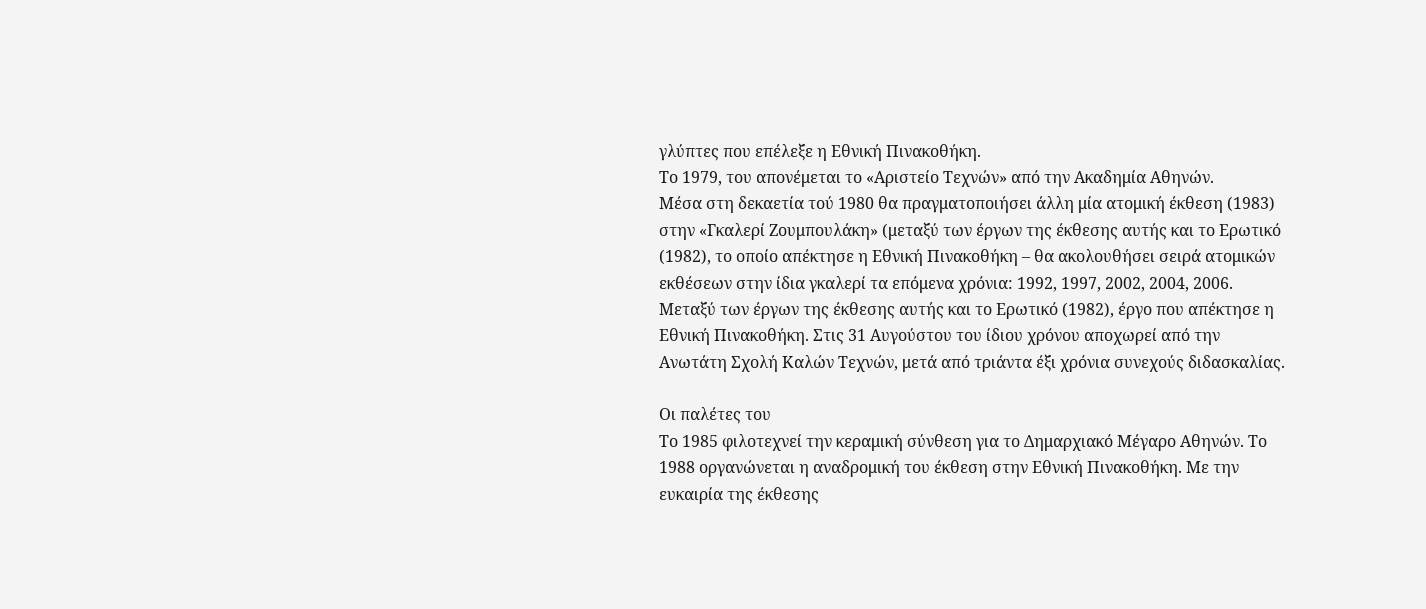γλύπτες που επέλεξε η Εθνική Πινακοθήκη.
Το 1979, του απονέμεται το «Αριστείο Τεχνών» από την Ακαδημία Αθηνών.
Μέσα στη δεκαετία τού 1980 θα πραγματοποιήσει άλλη μία ατομική έκθεση (1983) στην «Γκαλερί Ζουμπουλάκη» (μεταξύ των έργων της έκθεσης αυτής και το Ερωτικό (1982), το οποίο απέκτησε η Εθνική Πινακοθήκη – θα ακολουθήσει σειρά ατομικών εκθέσεων στην ίδια γκαλερί τα επόμενα χρόνια: 1992, 1997, 2002, 2004, 2006. Μεταξύ των έργων της έκθεσης αυτής και το Ερωτικό (1982), έργο που απέκτησε η Εθνική Πινακοθήκη. Στις 31 Αυγούστου του ίδιου χρόνου αποχωρεί από την Ανωτάτη Σχολή Καλών Τεχνών, μετά από τριάντα έξι χρόνια συνεχούς διδασκαλίας.

Οι παλέτες του
Το 1985 φιλοτεχνεί την κεραμική σύνθεση για το Δημαρχιακό Μέγαρο Αθηνών. Το 1988 οργανώνεται η αναδρομική του έκθεση στην Εθνική Πινακοθήκη. Με την ευκαιρία της έκθεσης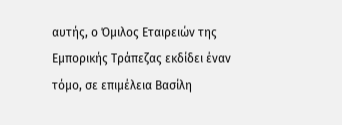αυτής, ο Όμιλος Εταιρειών της Εμπορικής Τράπεζας εκδίδει έναν τόμο, σε επιμέλεια Βασίλη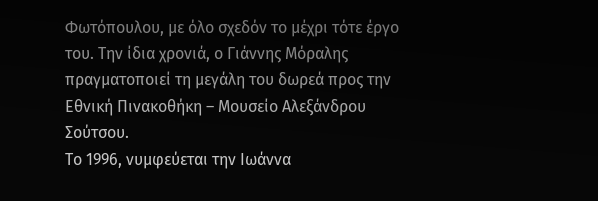Φωτόπουλου, με όλο σχεδόν το μέχρι τότε έργο του. Την ίδια χρονιά, ο Γιάννης Μόραλης πραγματοποιεί τη μεγάλη του δωρεά προς την Εθνική Πινακοθήκη – Μουσείο Αλεξάνδρου Σούτσου.
Το 1996, νυμφεύεται την Ιωάννα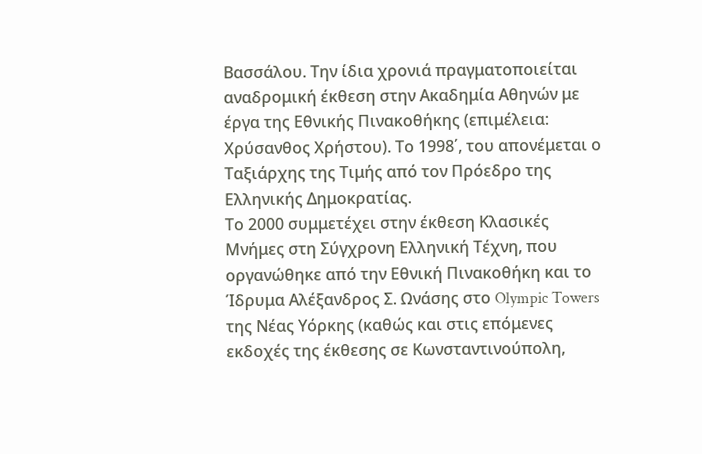Βασσάλου. Την ίδια χρονιά πραγματοποιείται αναδρομική έκθεση στην Ακαδημία Αθηνών με έργα της Εθνικής Πινακοθήκης (επιμέλεια: Χρύσανθος Χρήστου). Το 1998΄, του απονέμεται ο Ταξιάρχης της Τιμής από τον Πρόεδρο της Ελληνικής Δημοκρατίας.
Το 2000 συμμετέχει στην έκθεση Κλασικές Μνήμες στη Σύγχρονη Ελληνική Τέχνη, που οργανώθηκε από την Εθνική Πινακοθήκη και το Ίδρυμα Αλέξανδρος Σ. Ωνάσης στο Olympic Towers της Νέας Υόρκης (καθώς και στις επόμενες εκδοχές της έκθεσης σε Κωνσταντινούπολη,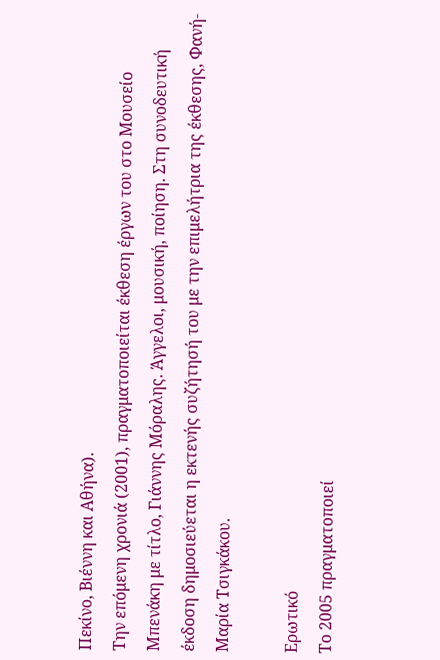Πεκίνο, Βιέννη και Αθήνα).
Την επόμενη χρονιά (2001), πραγματοποιείται έκθεση έργων του στο Μουσείο Μπενάκη με τίτλο, Γιάννης Μόραλης. Άγγελοι, μουσική, ποίηση. Στη συνοδευτική έκδοση δημοσιεύεται η εκτενής συζήτησή του με την επιμελήτρια της έκθεσης, Φανή-Μαρία Τσιγκάκου.

Ερωτικό
Το 2005 πραγματοποιεί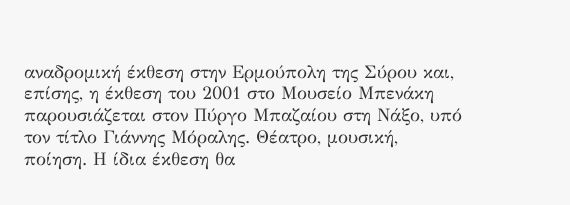αναδρομική έκθεση στην Ερμούπολη της Σύρου και, επίσης, η έκθεση του 2001 στο Μουσείο Μπενάκη παρουσιάζεται στον Πύργο Μπαζαίου στη Νάξο, υπό τον τίτλο Γιάννης Μόραλης. Θέατρο, μουσική, ποίηση. Η ίδια έκθεση θα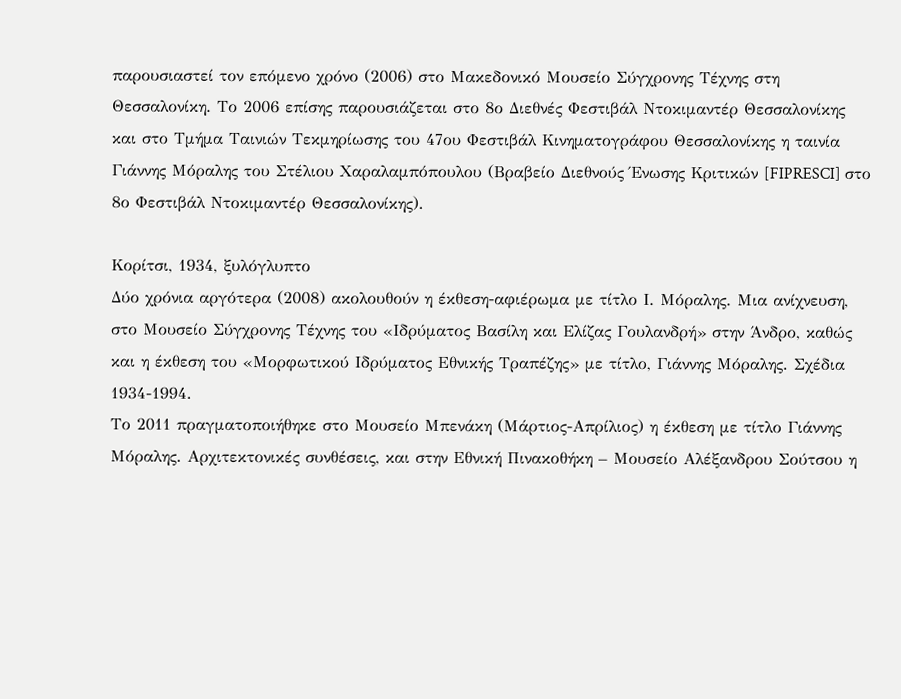παρουσιαστεί τον επόμενο χρόνο (2006) στο Μακεδονικό Μουσείο Σύγχρονης Τέχνης στη Θεσσαλονίκη. Το 2006 επίσης παρουσιάζεται στο 8ο Διεθνές Φεστιβάλ Ντοκιμαντέρ Θεσσαλονίκης και στο Τμήμα Ταινιών Τεκμηρίωσης του 47ου Φεστιβάλ Κινηματογράφου Θεσσαλονίκης η ταινία Γιάννης Μόραλης του Στέλιου Χαραλαμπόπουλου (Βραβείο Διεθνούς Ένωσης Κριτικών [FIPRESCI] στο 8ο Φεστιβάλ Ντοκιμαντέρ Θεσσαλονίκης).

Κορίτσι, 1934, ξυλόγλυπτο
Δύο χρόνια αργότερα (2008) ακολουθούν η έκθεση-αφιέρωμα με τίτλο Ι. Μόραλης. Μια ανίχνευση, στο Μουσείο Σύγχρονης Τέχνης του «Ιδρύματος Βασίλη και Ελίζας Γουλανδρή» στην Άνδρο, καθώς και η έκθεση του «Μορφωτικού Ιδρύματος Εθνικής Τραπέζης» με τίτλο, Γιάννης Μόραλης. Σχέδια 1934-1994.
Το 2011 πραγματοποιήθηκε στο Μουσείο Μπενάκη (Μάρτιος-Απρίλιος) η έκθεση με τίτλο Γιάννης Μόραλης. Αρχιτεκτονικές συνθέσεις, και στην Εθνική Πινακοθήκη – Μουσείο Αλέξανδρου Σούτσου η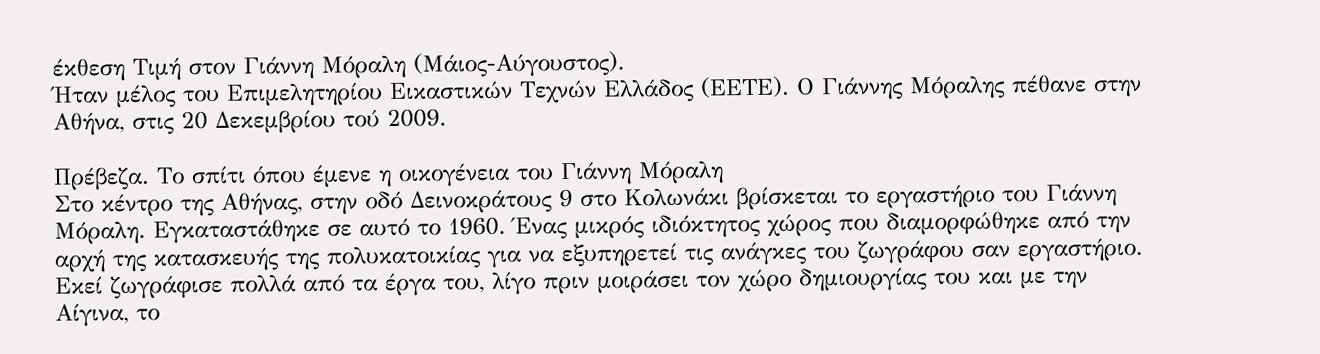έκθεση Τιμή στον Γιάννη Μόραλη (Μάιος-Αύγουστος).
Ήταν μέλος του Επιμελητηρίου Εικαστικών Τεχνών Ελλάδος (ΕΕΤΕ). Ο Γιάννης Μόραλης πέθανε στην Αθήνα, στις 20 Δεκεμβρίου τού 2009.

Πρέβεζα. Το σπίτι όπου έμενε η οικογένεια του Γιάννη Μόραλη
Στο κέντρο της Αθήνας, στην οδό Δεινοκράτους 9 στο Κολωνάκι βρίσκεται το εργαστήριο του Γιάννη Μόραλη. Εγκαταστάθηκε σε αυτό το 1960. Ένας μικρός ιδιόκτητος χώρος που διαμορφώθηκε από την αρχή της κατασκευής της πολυκατοικίας για να εξυπηρετεί τις ανάγκες του ζωγράφου σαν εργαστήριο. Εκεί ζωγράφισε πολλά από τα έργα του, λίγο πριν μοιράσει τον χώρο δημιουργίας του και με την Αίγινα, το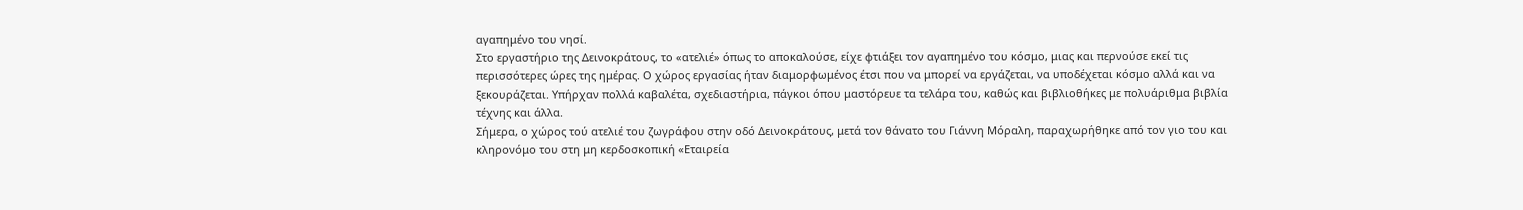αγαπημένο του νησί.
Στο εργαστήριο της Δεινοκράτους, το «ατελιέ» όπως το αποκαλούσε, είχε φτιάξει τον αγαπημένο του κόσμο, μιας και περνούσε εκεί τις περισσότερες ώρες της ημέρας. Ο χώρος εργασίας ήταν διαμορφωμένος έτσι που να μπορεί να εργάζεται, να υποδέχεται κόσμο αλλά και να ξεκουράζεται. Υπήρχαν πολλά καβαλέτα, σχεδιαστήρια, πάγκοι όπου μαστόρευε τα τελάρα του, καθώς και βιβλιοθήκες με πολυάριθμα βιβλία τέχνης και άλλα.
Σήμερα, ο χώρος τού ατελιέ του ζωγράφου στην οδό Δεινοκράτους, μετά τον θάνατο του Γιάννη Μόραλη, παραχωρήθηκε από τον γιο του και κληρονόμο του στη μη κερδοσκοπική «Εταιρεία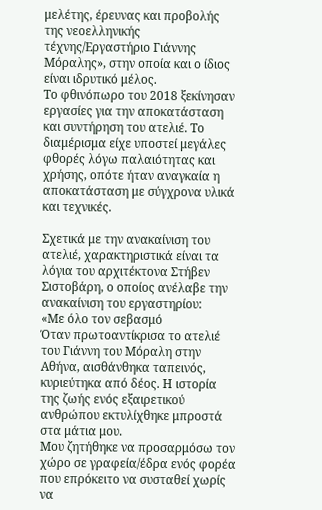μελέτης, έρευνας και προβολής της νεοελληνικής τέχνης/Εργαστήριο Γιάννης Μόραλης», στην οποία και ο ίδιος είναι ιδρυτικό μέλος.
Το φθινόπωρο του 2018 ξεκίνησαν εργασίες για την αποκατάσταση και συντήρηση του ατελιέ. Το διαμέρισμα είχε υποστεί μεγάλες φθορές λόγω παλαιότητας και χρήσης, οπότε ήταν αναγκαία η αποκατάσταση με σύγχρονα υλικά και τεχνικές.

Σχετικά με την ανακαίνιση του ατελιέ, χαρακτηριστικά είναι τα λόγια του αρχιτέκτονα Στήβεν Σιστοβάρη, ο οποίος ανέλαβε την ανακαίνιση του εργαστηρίου:
«Με όλο τον σεβασμό
Όταν πρωτοαντίκρισα το ατελιέ του Γιάννη του Μόραλη στην Αθήνα, αισθάνθηκα ταπεινός, κυριεύτηκα από δέος. Η ιστορία της ζωής ενός εξαιρετικού ανθρώπου εκτυλίχθηκε μπροστά στα μάτια μου.
Μου ζητήθηκε να προσαρμόσω τον χώρο σε γραφεία/έδρα ενός φορέα που επρόκειτο να συσταθεί χωρίς να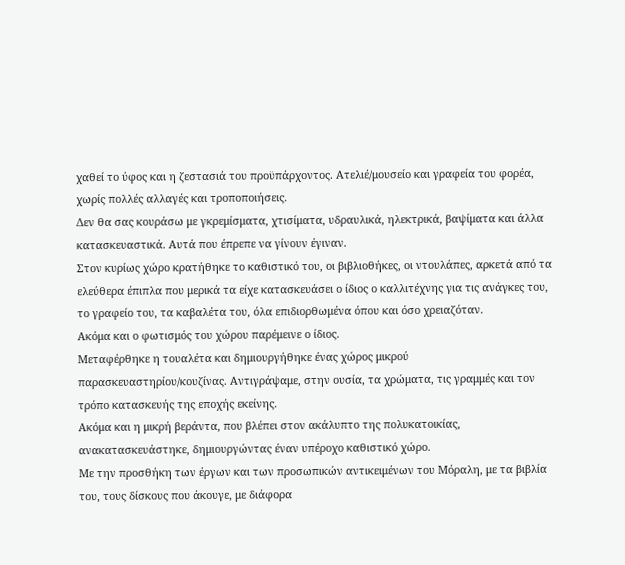χαθεί το ύφος και η ζεστασιά του προϋπάρχοντος. Ατελιέ/μουσείο και γραφεία του φορέα, χωρίς πολλές αλλαγές και τροποποιήσεις.
Δεν θα σας κουράσω με γκρεμίσματα, χτισίματα, υδραυλικά, ηλεκτρικά, βαψίματα και άλλα κατασκευαστικά. Αυτά που έπρεπε να γίνουν έγιναν.
Στον κυρίως χώρο κρατήθηκε το καθιστικό του, οι βιβλιοθήκες, οι ντουλάπες, αρκετά από τα ελεύθερα έπιπλα που μερικά τα είχε κατασκευάσει ο ίδιος ο καλλιτέχνης για τις ανάγκες του, το γραφείο του, τα καβαλέτα του, όλα επιδιορθωμένα όπου και όσο χρειαζόταν.
Ακόμα και ο φωτισμός του χώρου παρέμεινε ο ίδιος.
Μεταφέρθηκε η τουαλέτα και δημιουργήθηκε ένας χώρος μικρού παρασκευαστηρίου/κουζίνας. Αντιγράψαμε, στην ουσία, τα χρώματα, τις γραμμές και τον τρόπο κατασκευής της εποχής εκείνης.
Ακόμα και η μικρή βεράντα, που βλέπει στον ακάλυπτο της πολυκατοικίας, ανακατασκευάστηκε, δημιουργώντας έναν υπέροχο καθιστικό χώρο.
Με την προσθήκη των έργων και των προσωπικών αντικειμένων του Μόραλη, με τα βιβλία του, τους δίσκους που άκουγε, με διάφορα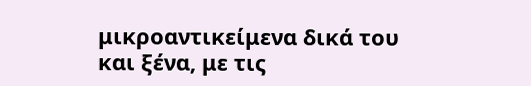μικροαντικείμενα δικά του και ξένα, με τις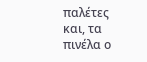παλέτες και, τα πινέλα ο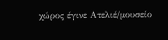χώρος έγινε Ατελιέ/μουσείο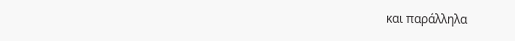και παράλληλα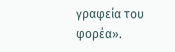γραφεία του φορέα».